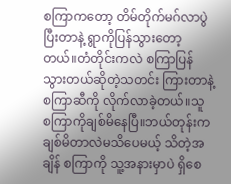စကြာကတော့ တိမ်တိုက်မဂ်လာပွဲပြီးတာနဲ့ ရွာကိုပြန်သွားတော့တယ်။တံတိုင်းကလဲ စကြာပြန်သွားတယ်ဆိုတဲ့သတင်း ကြားတာနဲ့ စကြာဆီကို လိုက်လာခဲ့တယ်။သူ စကြာကိုချစ်မိနေပြီ။ဘယ်တုန်းကချစ်မိတာလဲမသိပေမယ့် သိတဲ့အချိန် စကြာကို သူ့အနားမှာပဲ ရှိစေ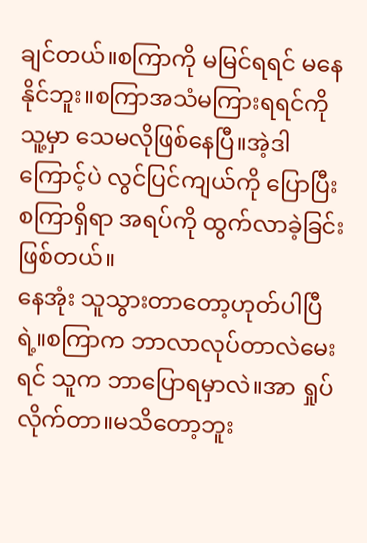ချင်တယ်။စကြာကို မမြင်ရရင် မနေနိုင်ဘူး။စကြာအသံမကြားရရင်ကို သူ့မှာ သေမလိုဖြစ်နေပြီ။အဲ့ဒါကြောင့်ပဲ လွင်ပြင်ကျယ်ကို ပြောပြီး စကြာရှိရာ အရပ်ကို ထွက်လာခဲ့ခြင်းဖြစ်တယ်။
နေအုံး သူသွားတာတော့ဟုတ်ပါပြီရဲ့။စကြာက ဘာလာလုပ်တာလဲမေးရင် သူက ဘာပြောရမှာလဲ။အာ ရှုပ်လိုက်တာ။မသိတော့ဘူး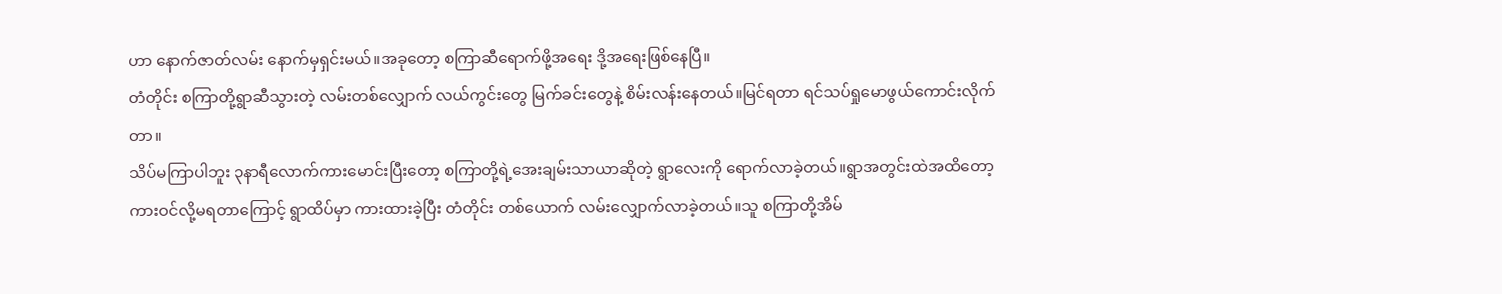ဟာ နောက်ဇာတ်လမ်း နောက်မှရှင်းမယ်။အခုတော့ စကြာဆီရောက်ဖို့အရေး ဒို့အရေးဖြစ်နေပြီ။
တံတိုင်း စကြာတို့ရွာဆီသွားတဲ့ လမ်းတစ်လျှောက် လယ်ကွင်းတွေ မြက်ခင်းတွေနဲ့ စိမ်းလန်းနေတယ်။မြင်ရတာ ရင်သပ်ရှုမောဖွယ်ကောင်းလိုက်တာ။
သိပ်မကြာပါဘူး ၃နာရီလောက်ကားမောင်းပြီးတော့ စကြာတို့ရဲ့အေးချမ်းသာယာဆိုတဲ့ ရွာလေးကို ရောက်လာခဲ့တယ်။ရွာအတွင်းထဲအထိတော့ ကားဝင်လို့မရတာကြောင့် ရွာထိပ်မှာ ကားထားခဲ့ပြီး တံတိုင်း တစ်ယောက် လမ်းလျှောက်လာခဲ့တယ်။သူ စကြာတို့အိမ်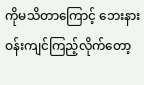ကိုမသိတာကြောင့် ဘေးနားဝန်းကျင်ကြည့်လိုက်တော့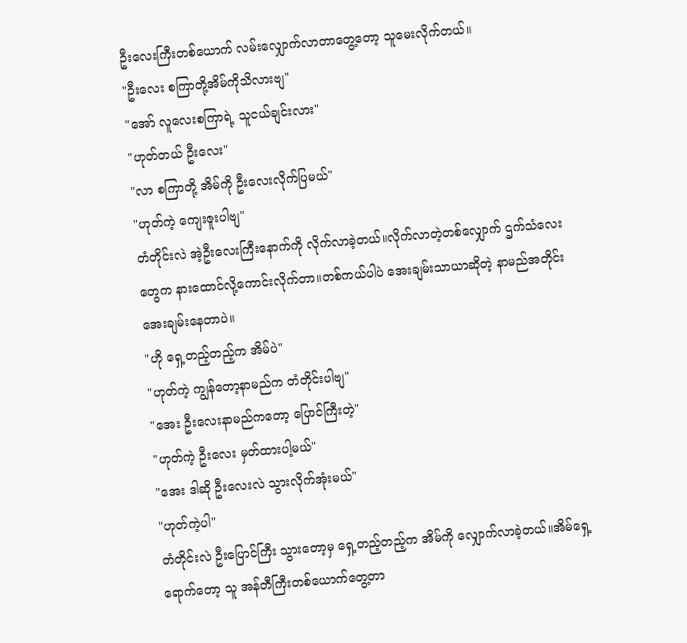ဦးလေးကြီးတစ်ယောက် လမ်းလျှောက်လာတာတွေ့တော့ သူမေးလိုက်တယ်။
"ဦးလေး စကြာတို့အိမ်ကိုသိလားဗျ"
"အော် လူလေးစကြာရဲ့ သူငယ်ချင်းလား"
"ဟုတ်တယ် ဦးလေး"
"လာ စကြာတို့ အိမ်ကို ဦးလေးလိုက်ပြမယ်"
"ဟုတ်ကဲ့ ကျေးဇူးပါဗျ"
တံတိုင်းလဲ အဲ့ဦးလေးကြီးနောက်ကို လိုက်လာခဲ့တယ်။လိုက်လာတဲ့တစ်လျှောက် ဌက်သံလေးတွေက နားထောင်လို့ကောင်းလိုက်တာ။တစ်ကယ်ပါပဲ အေးချမ်းသာယာဆိုတဲ့ နာမည်အတိုင်း အေးချမ်းနေတာပဲ။
"ဟို ရှေ့တည့်တည့်က အိမ်ပဲ"
"ဟုတ်ကဲ့ ကျွန်တော့နာမည်က တံတိုင်းပါဗျ"
"အေး ဦးလေးနာမည်ကတော့ ပြောင်ကြီးတဲ့"
"ဟုတ်ကဲ့ ဦးလေး မှတ်ထားပါ့မယ်"
"အေး ဒါဆို ဦးလေးလဲ သွားလိုက်အုံးမယ်"
"ဟုတ်ကဲ့ပါ"
တံတိုင်းလဲ ဦးပြောင်ကြီး သွားတော့မှ ရှေ့တည့်တည့်က အိမ်ကို လျှောက်လာခဲ့တယ်။အိမ်ရှေ့ရောက်တော့ သူ အန်တီကြီးတစ်ယောက်တွေ့တာ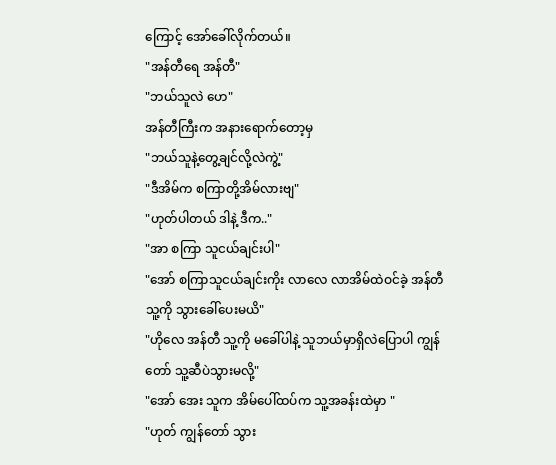ကြောင့် အော်ခေါ်လိုက်တယ်။
"အန်တီရေ အန်တီ"
"ဘယ်သူလဲ ဟေ"
အန်တီကြီးက အနားရောက်တော့မှ
"ဘယ်သူနဲ့တွေ့ချင်လို့လဲကွဲ့"
"ဒီအိမ်က စကြာတို့အိမ်လားဗျ"
"ဟုတ်ပါတယ် ဒါနဲ့ ဒီက.."
"အာ စကြာ သူငယ်ချင်းပါ"
"အော် စကြာသူငယ်ချင်းကိုး လာလေ လာအိမ်ထဲဝင်ခဲ့ အန်တီ သူ့ကို သွားခေါ်ပေးမယိ"
"ဟိုလေ အန်တီ သူ့ကို မခေါ်ပါနဲ့ သူဘယ်မှာရှိလဲပြောပါ ကျွန်တော် သူ့ဆီပဲသွားမလို့"
"အော် အေး သူက အိမ်ပေါ်ထပ်က သူ့အခန်းထဲမှာ "
"ဟုတ် ကျွန်တော် သွား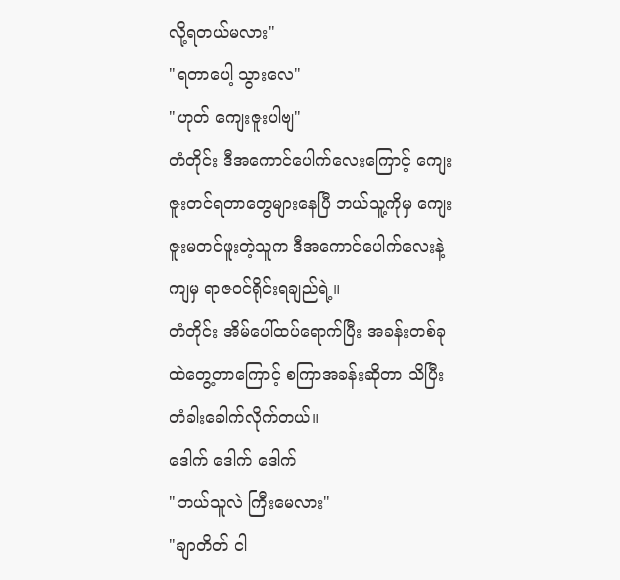လို့ရတယ်မလား"
"ရတာပေါ့ သွားလေ"
"ဟုတ် ကျေးဇူးပါဗျ"
တံတိုင်း ဒီအကောင်ပေါက်လေးကြောင့် ကျေးဇူးတင်ရတာတွေများနေပြီ ဘယ်သူ့ကိုမှ ကျေးဇူးမတင်ဖူးတဲ့သူက ဒီအကောင်ပေါက်လေးနဲ့ကျမှ ရာဇဝင်ရိုင်းရချည်ရဲ့။
တံတိုင်း အိမ်ပေါ်ထပ်ရောက်ပြီး အခန်းတစ်ခုထဲတွေ့တာကြောင့် စကြာအခန်းဆိုတာ သိပြီး တံခါးခေါက်လိုက်တယ်။
ဒေါက် ဒေါက် ဒေါက်
"ဘယ်သူလဲ ကြီးမေလား"
"ချာတိတ် ငါ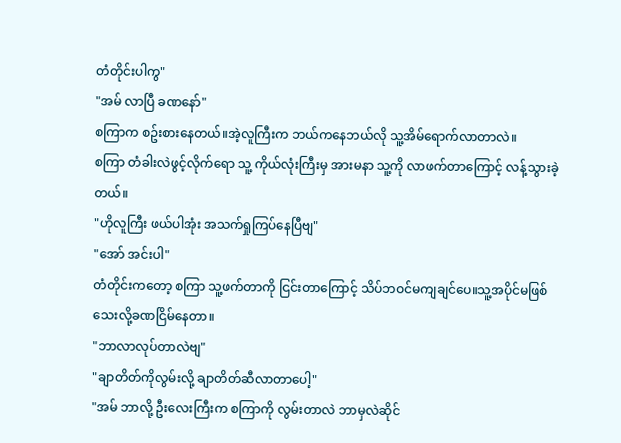တံတိုင်းပါကွ"
"အမ် လာပြီ ခဏနော်"
စကြာက စဥ်းစားနေတယ်။အဲ့လူကြီးက ဘယ်ကနေဘယ်လို သူ့အိမ်ရောက်လာတာလဲ။
စကြာ တံခါးလဲဖွင့်လိုက်ရော သူ့ ကိုယ်လုံးကြီးမှ အားမနာ သူ့ကို လာဖက်တာကြောင့် လန့်သွားခဲ့တယ်။
"ဟိုလူကြီး ဖယ်ပါအုံး အသက်ရှုကြပ်နေပြီဗျ"
"အော် အင်းပါ"
တံတိုင်းကတော့ စကြာ သူ့ဖက်တာကို ငြင်းတာကြောင့် သိပ်ဘဝင်မကျချင်ပေ။သူ့အပိုင်မဖြစ်သေးလို့ခဏငြိမ်နေတာ။
"ဘာလာလုပ်တာလဲဗျ"
"ချာတိတ်ကိုလွမ်းလို့ ချာတိတ်ဆီလာတာပေါ့"
"အမ် ဘာလို့ ဦးလေးကြီးက စကြာကို လွမ်းတာလဲ ဘာမှလဲဆိုင်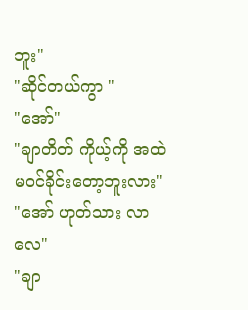ဘူး"
"ဆိုင်တယ်ကွာ "
"အော်"
"ချာတိတ် ကိုယ့်ကို အထဲမဝင်ခိုင်းတော့ဘူးလား"
"အော် ဟုတ်သား လာလေ"
"ချာ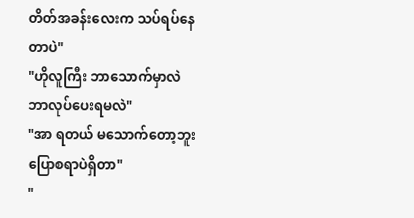တိတ်အခန်းလေးက သပ်ရပ်နေတာပဲ"
"ဟိုလူကြီး ဘာသောက်မှာလဲ ဘာလုပ်ပေးရမလဲ"
"အာ ရတယ် မသောက်တော့ဘူး ပြောစရာပဲရှိတာ"
"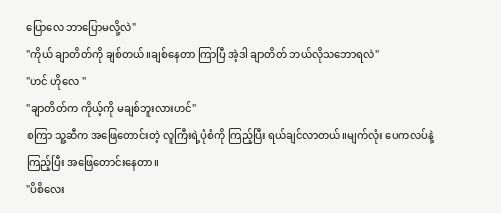ပြောလေ ဘာပြောမလို့လဲ"
"ကိုယ် ချာတိတ်ကို ချစ်တယ်။ချစ်နေတာ ကြာပြီ အဲ့ဒါ ချာတိတ် ဘယ်လိုသဘောရလဲ"
"ဟင် ဟိုလေ "
"ချာတိတ်က ကိုယ့်ကို မချစ်ဘူးလားဟင်"
စကြာ သူ့ဆီက အဖြေတောင်းတဲ့ လူကြီးရဲ့ပုံစံကို ကြည့်ပြီး ရယ်ချင်လာတယ်။မျက်လုံး ပေကလပ်နဲ့ ကြည့်ပြီး အဖြေတောင်းနေတာ။
"ပိစိလေး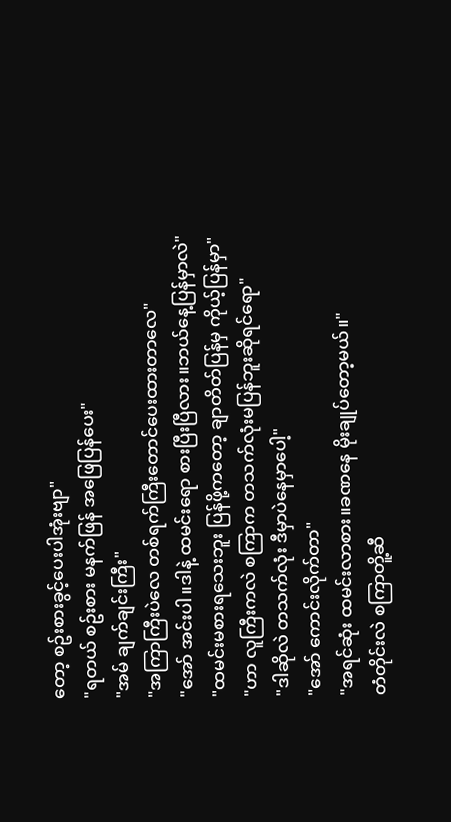တော့ စဥ်းစားခွင့်ပေးပါအုံးဗျာ"
"ရတယ် စဥ်းစား မနက်ဖြန် အဖြေပြန်ပေး"
"အမ် ချက်ချင်းကြီး"
"အကြာကြီးပဲလေ တစ်ရက်ကြီးတောင်ပေးထားတာလေ"
"အော် အင်းပါ။ဒါနဲ့ ထမင်းရော စားပြီးပြီလား။ဘယ်နေ့ပြန်မှာလဲ"
"ထမင်းမစားရသေးဘူး ပြန်ဖို့ကတော့ ချာတိတ်ပြန်မှ ကိုယ့်ပြန်မှာ"
"ဟာ လူကြီးကလဲ စကြာက တသက်လုံးမပြန်ဘူးဆိုရင်ရော"
"ဒါဆိုလဲ တသက်လုံး ဒီမှာပဲနေမှာပေါ့"
"အော် ကောင်းလိုက်တာ"
"အရင်ဆုံး ထမင်းလာစား။ခဏနေ မိုးချုပ်တော့မယ်။"
တံတိုင်းလဲ စကြာတိူ့ဆီ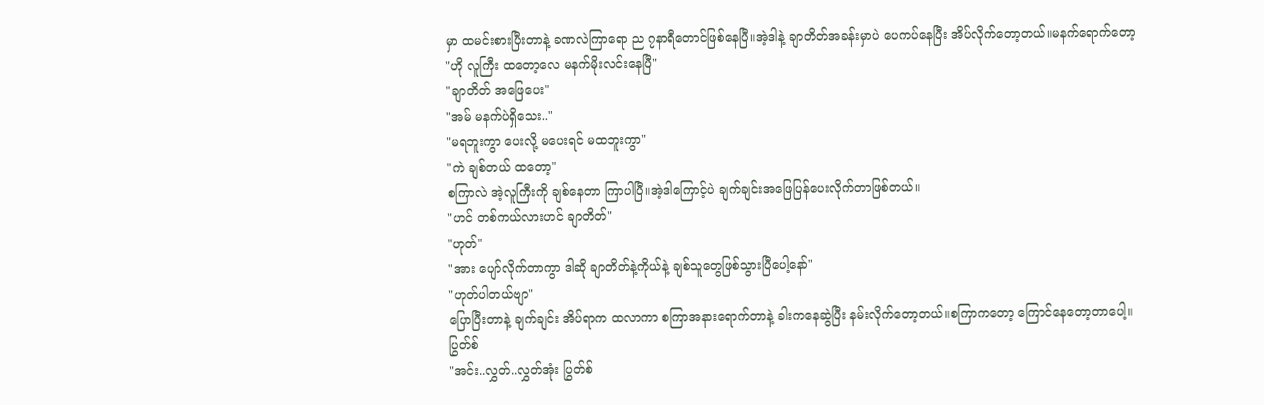မှာ ထမင်းစားပြီးတာနဲ့ ခဏလဲကြာရော ည ၇နာရီတောင်ဖြစ်နေပြီ။အဲ့ဒါနဲ့ ချာတိတ်အခန်းမှာပဲ ပေကပ်နေပြီး အိပ်လိုက်တော့တယ်။မနက်ရောက်တော့
"ဟို လူကြီး ထတော့လေ မနက်မိုးလင်းနေပြီ"
"ချာတိတ် အဖြေပေး"
"အမ် မနက်ပဲရှိသေး.."
"မရဘူးကွာ ပေးလို့ မပေးရင် မထဘူးကွာ"
"ကဲ ချစ်တယ် ထတော့"
စကြာလဲ အဲ့လူကြီးကို ချစ်နေတာ ကြာပါပြီ။အဲ့ဒါကြောင့်ပဲ ချက်ချင်းအဖြေပြန်ပေးလိုက်တာဖြစ်တယ်။
"ဟင် တစ်ကယ်လားဟင် ချာတိတ်"
"ဟုတ်"
"အား ပျော်လိုက်တာကွာ ဒါဆို ချာတိတ်နဲ့ကိုယ်နဲ့ ချစ်သူတွေဖြစ်သွားပြီပေါ့နော်"
"ဟုတ်ပါတယ်ဗျာ"
ပြောပြီးတာနဲ့ ချက်ချင်း အိပ်ရာက ထလာကာ စကြာအနားရောက်တာနဲ့ ခါးကနေဆွဲပြီး နမ်းလိုက်တော့တယ်။စကြာကတော့ ကြောင်နေတော့တာပေါ့။
ပြွတ်စ်
"အင်း..လွှတ်..လွှတ်အုံး ပြွတ်စ်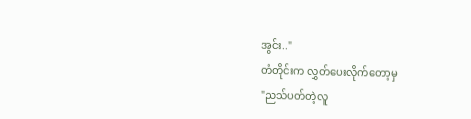အွင်း.."
တံတိုင်းက လွှတ်ပေးလိုက်တော့မှ
"ညသ်ပတ်တဲ့လူ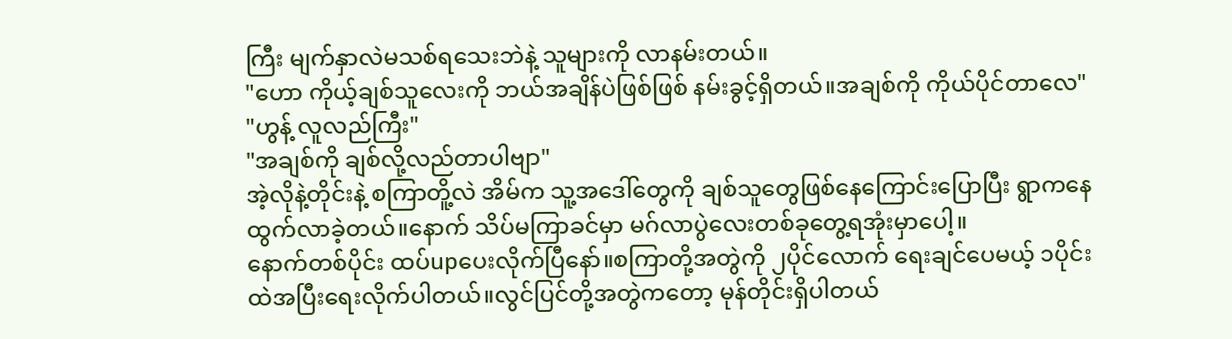ကြီး မျက်နှာလဲမသစ်ရသေးဘဲနဲ့ သူများကို လာနမ်းတယ်။
"ဟော ကိုယ့်ချစ်သူလေးကို ဘယ်အချိန်ပဲဖြစ်ဖြစ် နမ်းခွင့်ရှိတယ်။အချစ်ကို ကိုယ်ပိုင်တာလေ"
"ဟွန့် လူလည်ကြီး"
"အချစ်ကို ချစ်လို့လည်တာပါဗျာ"
အဲ့လိုနဲ့တိုင်းနဲ့ စကြာတိူ့လဲ အိမ်က သူ့အဒေါ်တွေကို ချစ်သူတွေဖြစ်နေကြောင်းပြောပြီး ရွာကနေ ထွက်လာခဲ့တယ်။နောက် သိပ်မကြာခင်မှာ မဂ်လာပွဲလေးတစ်ခုတွေ့ရအုံးမှာပေါ့။
နောက်တစ်ပိုင်း ထပ်upပေးလိုက်ပြီနော်။စကြာတို့အတွဲကို ၂ပိုင်လောက် ရေးချင်ပေမယ့် ၁ပိုင်းထဲအပြီးရေးလိုက်ပါတယ်။လွင်ပြင်တို့အတွဲကတော့ မုန်တိုင်းရှိပါတယ်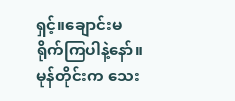ရှင့်။ချောင်းမရိုက်ကြပါနဲ့နော်။မုန်တိုင်းက သေး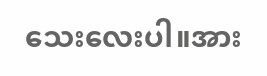သေးလေးပါ။အား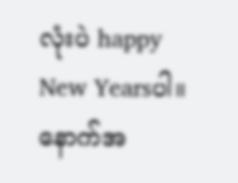လုံးပဲ happy New Yearsပါ။
နောက်အ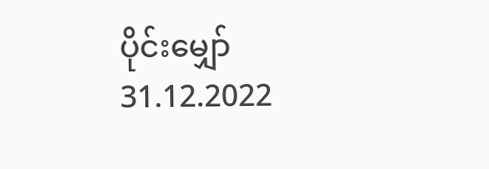ပိုင်းမျှော်
31.12.2022